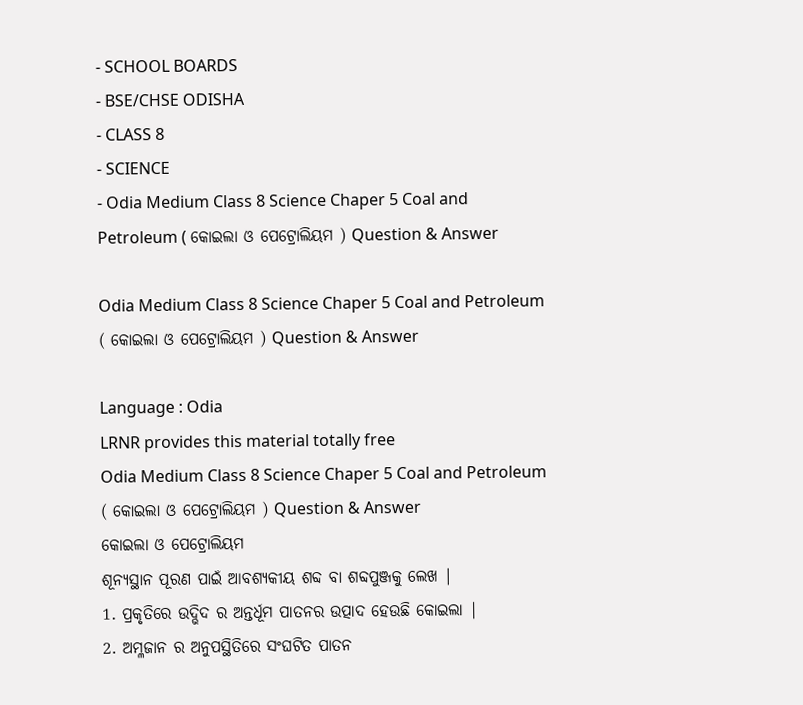- SCHOOL BOARDS
- BSE/CHSE ODISHA
- CLASS 8
- SCIENCE
- Odia Medium Class 8 Science Chaper 5 Coal and Petroleum ( କୋଇଲା ଓ ପେଟ୍ରୋଲିୟମ ) Question & Answer

Odia Medium Class 8 Science Chaper 5 Coal and Petroleum ( କୋଇଲା ଓ ପେଟ୍ରୋଲିୟମ ) Question & Answer

Language : Odia
LRNR provides this material totally free
Odia Medium Class 8 Science Chaper 5 Coal and Petroleum ( କୋଇଲା ଓ ପେଟ୍ରୋଲିୟମ ) Question & Answer
କୋଇଲା ଓ ପେଟ୍ରୋଲିୟମ
ଶୂନ୍ୟସ୍ଥାନ ପୂରଣ ପାଇଁ ଆବଶ୍ୟକୀୟ ଶବ୍ଦ ବା ଶବ୍ଦପୁଞ୍ଜକୁ ଲେଖ |
1. ପ୍ରକୃତିରେ ଉଦ୍ଭିଦ ର ଅନ୍ତର୍ଧୂମ ପାତନର ଉତ୍ପାଦ ହେଉଛି କୋଇଲା |
2. ଅମ୍ଳଜାନ ର ଅନୁପସ୍ଥିତିରେ ସଂଘଟିତ ପାତନ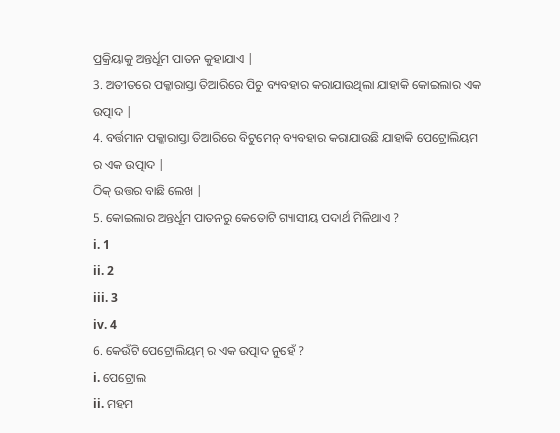ପ୍ରକ୍ରିୟାକୁ ଅନ୍ତର୍ଧୂମ ପାତନ କୁହାଯାଏ |
3. ଅତୀତରେ ପକ୍କାରାସ୍ତା ତିଆରିରେ ପିଚୁ ବ୍ୟବହାର କରାଯାଉଥିଲା ଯାହାକି କୋଇଲାର ଏକ ଉତ୍ପାଦ |
4. ବର୍ତ୍ତମାନ ପକ୍କାରାସ୍ତା ତିଆରିରେ ବିଟୁମେନ୍ ବ୍ୟବହାର କରାଯାଉଛି ଯାହାକି ପେଟ୍ରୋଲିୟମ ର ଏକ ଉତ୍ପାଦ |
ଠିକ୍ ଉତ୍ତର ବାଛି ଲେଖ |
5. କୋଇଲାର ଅନ୍ତର୍ଧୂମ ପାତନରୁ କେତୋଟି ଗ୍ୟାସୀୟ ପଦାର୍ଥ ମିଳିଥାଏ ?
i. 1
ii. 2
iii. 3
iv. 4
6. କେଉଁଟି ପେଟ୍ରୋଲିୟମ୍ ର ଏକ ଉତ୍ପାଦ ନୁହେଁ ?
i. ପେଟ୍ରୋଲ
ii. ମହମ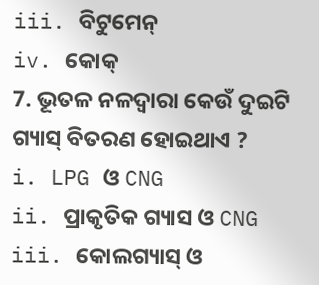iii. ବିଟୁମେନ୍
iv. କୋକ୍
7. ଭୂତଳ ନଳଦ୍ଵାରା କେଉଁ ଦୁଇଟି ଗ୍ୟାସ୍ ବିତରଣ ହୋଇଥାଏ ?
i. LPG ଓ CNG
ii. ପ୍ରାକୃତିକ ଗ୍ୟାସ ଓ CNG
iii. କୋଲଗ୍ୟାସ୍ ଓ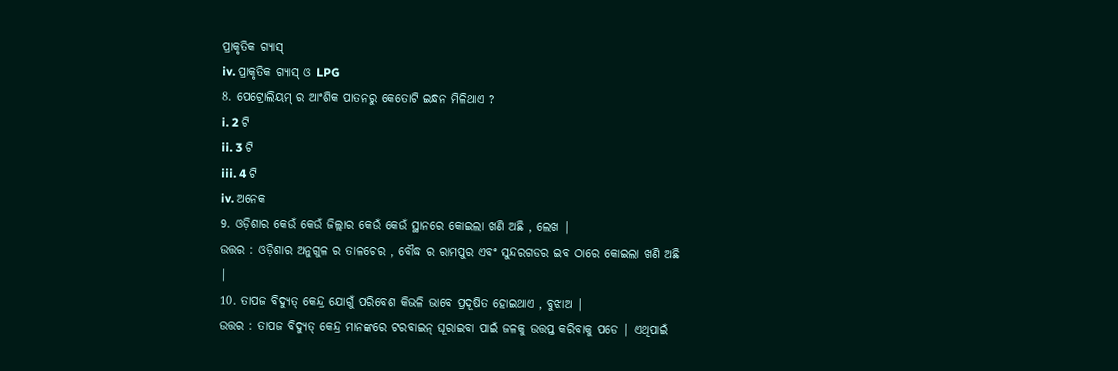ପ୍ରାକୃତିକ ଗ୍ୟାସ୍
iv. ପ୍ରାକୃତିକ ଗ୍ୟାସ୍ ଓ LPG
8. ପେଟ୍ରୋଲିୟମ୍ ର ଆଂଶିକ ପାତନରୁ କେତୋଟି ଇନ୍ଧନ ମିଳିଥାଏ ?
i. 2 ଟି
ii. 3 ଟି
iii. 4 ଟି
iv. ଅନେକ
9. ଓଡ଼ିଶାର କେଉଁ କେଉଁ ଜିଲ୍ଲାର କେଉଁ କେଉଁ ସ୍ଥାନରେ କୋଇଲା ଖଣି ଅଛି , ଲେଖ |
ଉତ୍ତର : ଓଡ଼ିଶାର ଅନୁଗୁଳ ର ତାଳଚେର , ବୌଦ୍ଧ ର ରାମପୁର ଏବଂ ସୁନ୍ଦରଗଡର ଇବ ଠାରେ କୋଇଲା ଖଣି ଅଛି |
10. ତାପଜ ବିଦ୍ୟୁତ୍ କେନ୍ଦ୍ର ଯୋଗୁଁ ପରିବେଶ କିଭଳି ଭାବେ ପ୍ରଦୂଷିତ ହୋଇଥାଏ , ବୁଝାଅ |
ଉତ୍ତର : ତାପଜ ବିଦ୍ୟୁତ୍ କେନ୍ଦ୍ର ମାନଙ୍କରେ ଟରବାଇନ୍ ଘୂରାଇବା ପାଇଁ ଜଳକୁ ଉତ୍ତପ୍ତ କରିବାକୁ ପଡେ | ଏଥିପାଇଁ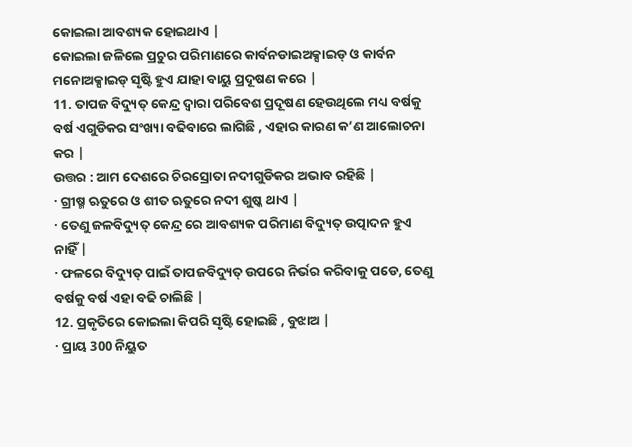କୋଇଲା ଆବଶ୍ୟକ ହୋଇଥାଏ |
କୋଇଲା ଜଳିଲେ ପ୍ରଚୁର ପରିମାଣରେ କାର୍ବନଡାଇଅକ୍ସାଇଡ୍ ଓ କାର୍ବନ ମନୋଅକ୍ସାଇଡ୍ ସୃଷ୍ଟି ହୁଏ ଯାହା ବାୟୁ ପ୍ରଦୂଷଣ କରେ |
11. ତାପଜ ବିଦ୍ୟୁତ୍ କେନ୍ଦ୍ର ଦ୍ଵାରା ପରିବେଶ ପ୍ରଦୂଷଣ ହେଉଥିଲେ ମଧ୍ୟ ବର୍ଷକୁ ବର୍ଷ ଏଗୁଡିକର ସଂଖ୍ୟା ବଢିବାରେ ଲାଗିଛି , ଏହାର କାରଣ କ’ଣ ଆଲୋଚନା କର |
ଉତ୍ତର : ଆମ ଦେଶରେ ଚିରସ୍ରୋତା ନଦୀଗୁଡିକର ଅଭାବ ରହିଛି |
· ଗ୍ରୀଷ୍ମ ଋତୁରେ ଓ ଶୀତ ଋତୁରେ ନଦୀ ଶୁଷ୍କ ଥାଏ |
· ତେଣୁ ଜଳବିଦ୍ୟୁତ୍ କେନ୍ଦ୍ର ରେ ଆବଶ୍ୟକ ପରିମାଣ ବିଦ୍ୟୁତ୍ ଉତ୍ପାଦନ ହୁଏ ନାହିଁ |
· ଫଳରେ ବିଦ୍ୟୁତ୍ ପାଇଁ ତାପଜବିଦ୍ୟୁତ୍ ଉପରେ ନିର୍ଭର କରିବାକୁ ପଡେ, ତେଣୁ ବର୍ଷକୁ ବର୍ଷ ଏହା ବଢି ଚାଲିଛି |
12. ପ୍ରକୃତିରେ କୋଇଲା କିପରି ସୃଷ୍ଟି ହୋଇଛି , ବୁଝାଅ |
· ପ୍ରାୟ 300 ନିୟୁତ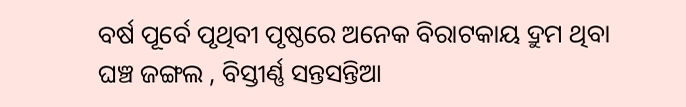ବର୍ଷ ପୂର୍ବେ ପୃଥିବୀ ପୃଷ୍ଠରେ ଅନେକ ବିରାଟକାୟ ଦ୍ରୁମ ଥିବା ଘଞ୍ଚ ଜଙ୍ଗଲ , ବିସ୍ତୀର୍ଣ୍ଣ ସନ୍ତସନ୍ତିଆ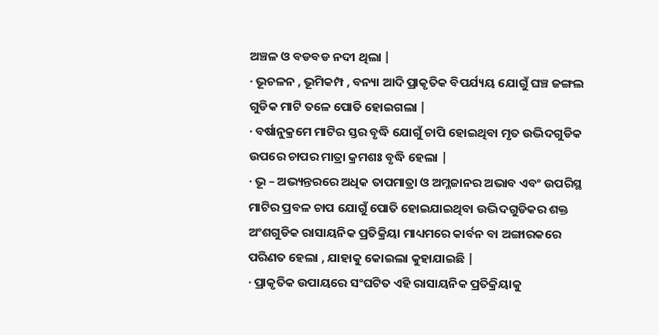ଅଞ୍ଚଳ ଓ ବଡବଡ ନଦୀ ଥିଲା |
· ଭୂଚଳନ , ଭୂମିକମ୍ପ , ବନ୍ୟା ଆଦି ପ୍ରାକୃତିକ ବିପର୍ଯ୍ୟୟ ଯୋଗୁଁ ଘଞ୍ଚ ଜଙ୍ଗଲ ଗୁଡିକ ମାଟି ତଳେ ପୋତି ହୋଇଗଲା |
· ବର୍ଷାନୁକ୍ରମେ ମାଟିର ସ୍ତର ବୃଦ୍ଧି ଯୋଗୁଁ ଚାପି ହୋଇଥିବା ମୃତ ଉଦ୍ଭିଦଗୁଡିକ ଉପରେ ଚାପର ମାତ୍ରା କ୍ରମଶଃ ବୃଦ୍ଧି ହେଲା |
· ଭୂ – ଅଭ୍ୟନ୍ତରରେ ଅଧିକ ତାପମାତ୍ରା ଓ ଅମ୍ଳଜାନର ଅଭାବ ଏବଂ ଉପରିସ୍ଥ ମାଟିର ପ୍ରବଳ ଚାପ ଯୋଗୁଁ ପୋତି ହୋଇଯାଇଥିବା ଉଦ୍ଭିଦଗୁଡିକର ଶକ୍ତ ଅଂଶଗୁଡିକ ରାସାୟନିକ ପ୍ରତିକ୍ରିୟା ମାଧ୍ୟମରେ କାର୍ବନ ବା ଅଙ୍ଗାରକରେ ପରିଣତ ହେଲା , ଯାହାକୁ କୋଇଲା କୁହାଯାଇଛି |
· ପ୍ରାକୃତିକ ଉପାୟରେ ସଂଘଟିତ ଏହି ରାସାୟନିକ ପ୍ରତିକ୍ରିୟାକୁ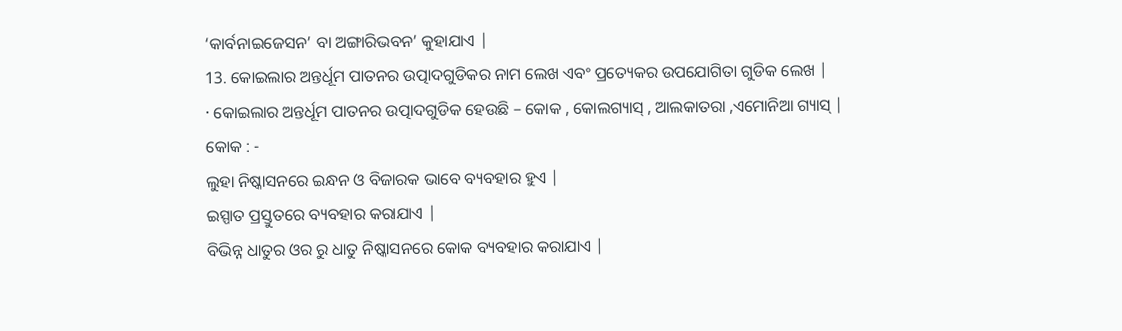‘କାର୍ବନାଇଜେସନ’ ବା ଅଙ୍ଗାରିଭବନ’ କୁହାଯାଏ |
13. କୋଇଲାର ଅନ୍ତର୍ଧୂମ ପାତନର ଉତ୍ପାଦଗୁଡିକର ନାମ ଲେଖ ଏବଂ ପ୍ରତ୍ୟେକର ଉପଯୋଗିତା ଗୁଡିକ ଲେଖ |
· କୋଇଲାର ଅନ୍ତର୍ଧୂମ ପାତନର ଉତ୍ପାଦଗୁଡିକ ହେଉଛି – କୋକ , କୋଲଗ୍ୟାସ୍ , ଆଲକାତରା ,ଏମୋନିଆ ଗ୍ୟାସ୍ |
କୋକ : -
ଲୁହା ନିଷ୍କାସନରେ ଇନ୍ଧନ ଓ ବିଜାରକ ଭାବେ ବ୍ୟବହାର ହୁଏ |
ଇସ୍ପାତ ପ୍ରସ୍ତୁତରେ ବ୍ୟବହାର କରାଯାଏ |
ବିଭିନ୍ନ ଧାତୁର ଓର ରୁ ଧାତୁ ନିଷ୍କାସନରେ କୋକ ବ୍ୟବହାର କରାଯାଏ |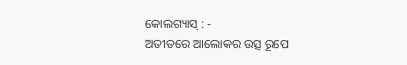କୋଲଗ୍ୟାସ୍ : -
ଅତୀତରେ ଆଲୋକର ଉତ୍ସ ରୂପେ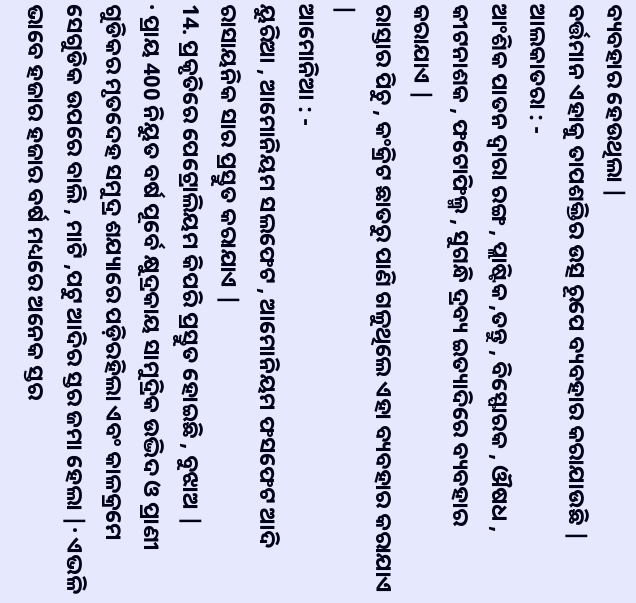ବ୍ୟବହାର ହେଉଥିଲା |
ବର୍ତ୍ତମାନ ଏହାକୁ ତାପଶକ୍ତିର ଉତ୍ସ ରୂପେ ବ୍ୟବହାର କରାଯାଉଛି |
ଆଲକାତରା : -
ଆଂଶିକ ପାତନ ଦ୍ଵାରା ରଙ୍ଗ , ପ୍ଲାଷ୍ଟିକ ,ତନ୍ତୁ , ବିସ୍ଫୋରକ , ଔଷଧ , କୀଟନାଶକ , ଫଟୋଫିଲ୍ମ , ସୁଗନ୍ଧି ଦ୍ରବ୍ୟ ଇତ୍ୟାଦିରେ ବ୍ୟବହାର କରାଯାଏ |
ରାସ୍ତାର ପିଚୁ , କଂକ୍ରିଟ ଛାତରୁ ପାଣି ଗଳୁଥିଲେ ଏହା ବ୍ୟବହାର କରାଯାଏ |
ଆମୋନିଆ : -
ୟୁରିଆ , ଆମୋନିୟମ ସଲଫେଟ , ଆମୋନିୟମ ଫସଫେଟ ଆଦି ରାସାୟନିକ ସାର ପ୍ରସ୍ତୁତ କରାଯାଏ |
14. ପ୍ରକୃତିରେ ପେଟ୍ରୋଲିୟମ କିପରି ପ୍ରସ୍ତୁତ ହୋଇଛି , ବୁଝାଅ |
· ପ୍ରାୟ 400 ନିୟୁତ ବର୍ଷ ପୂର୍ବେ କ୍ଷୁଦ୍ରକାୟ ସାମୁଦ୍ରିକ ଉଦ୍ଭିଦ ଓ ପ୍ରାଣୀ ଗୁଡିକର ମୃତଦେହ ସମୁଦ୍ର ଶଯ୍ୟାରେ ପଡ଼ିରହିଲା ଏବଂ କାଳକ୍ରମେ ସେଗୁଡିକ ଉପରେ ବାଲି , ମାଟି ,ପଟୁ ଆଦିର ସ୍ତର ଜମା ହେଲା |· ଏଭଳି ଭାବେ ହଜାର ହଜାର ବର୍ଷ ମଧ୍ୟରେ ଅନେକ ସ୍ତର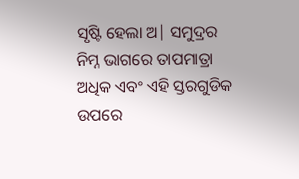ସୃଷ୍ଟି ହେଲା ଅ| ସମୁଦ୍ରର ନିମ୍ନ ଭାଗରେ ତାପମାତ୍ରା ଅଧିକ ଏବଂ ଏହି ସ୍ତରଗୁଡିକ ଉପରେ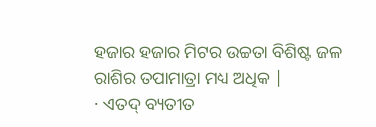ହଜାର ହଜାର ମିଟର ଉଚ୍ଚତା ବିଶିଷ୍ଟ ଜଳ ରାଶିର ତପାମାତ୍ରା ମଧ୍ୟ ଅଧିକ |
· ଏତଦ୍ ବ୍ୟତୀତ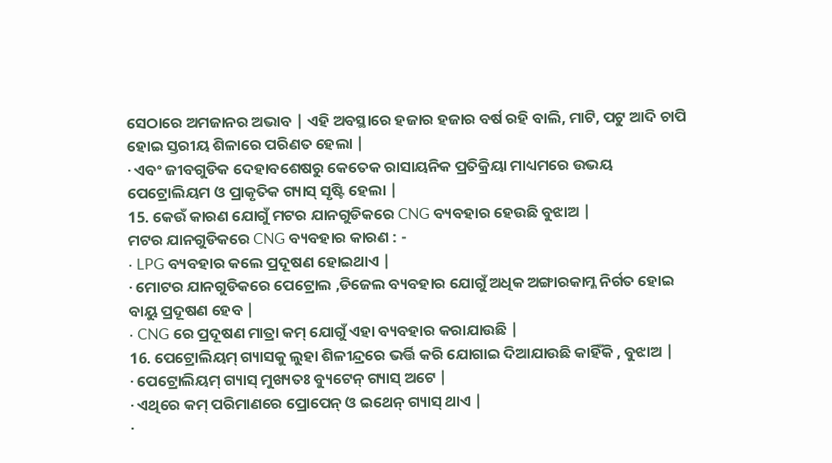ସେଠାରେ ଅମଜାନର ଅଭାବ | ଏହି ଅବସ୍ଥାରେ ହଜାର ହଜାର ବର୍ଷ ରହି ବାଲି, ମାଟି, ପଟୁ ଆଦି ଚାପି ହୋଇ ସ୍ତରୀୟ ଶିଳାରେ ପରିଣତ ହେଲା |
· ଏବଂ ଜୀବଗୁଡିକ ଦେହାବଶେଷରୁ କେତେକ ରାସାୟନିକ ପ୍ରତିକ୍ରିୟା ମାଧ୍ୟମରେ ଉଭୟ ପେଟ୍ରୋଲିୟମ ଓ ପ୍ରାକୃତିକ ଗ୍ୟାସ୍ ସୃଷ୍ଟି ହେଲା |
15. କେଉଁ କାରଣ ଯୋଗୁଁ ମଟର ଯାନଗୁଡିକରେ CNG ବ୍ୟବହାର ହେଉଛି ବୁଝାଅ |
ମଟର ଯାନଗୁଡିକରେ CNG ବ୍ୟବହାର କାରଣ : -
· LPG ବ୍ୟବହାର କଲେ ପ୍ରଦୂଷଣ ହୋଇଥାଏ |
· ମୋଟର ଯାନଗୁଡିକରେ ପେଟ୍ରୋଲ ,ଡିଜେଲ ବ୍ୟବହାର ଯୋଗୁଁ ଅଧିକ ଅଙ୍ଗାରକାମ୍ଳ ନିର୍ଗତ ହୋଇ ବାୟୁ ପ୍ରଦୂଷଣ ହେବ |
· CNG ରେ ପ୍ରଦୂଷଣ ମାତ୍ରା କମ୍ ଯୋଗୁଁ ଏହା ବ୍ୟବହାର କରାଯାଉଛି |
16. ପେଟ୍ରୋଲିୟମ୍ ଗ୍ୟାସକୁ ଲୁହା ଶିଳୀନ୍ଦ୍ରରେ ଭର୍ତ୍ତି କରି ଯୋଗାଇ ଦିଆଯାଉଛି କାହିଁକି , ବୁଝାଅ |
· ପେଟ୍ରୋଲିୟମ୍ ଗ୍ୟାସ୍ ମୁଖ୍ୟତଃ ବ୍ୟୁଟେନ୍ ଗ୍ୟାସ୍ ଅଟେ |
· ଏଥିରେ କମ୍ ପରିମାଣରେ ପ୍ରୋପେନ୍ ଓ ଇଥେନ୍ ଗ୍ୟାସ୍ ଥାଏ |
·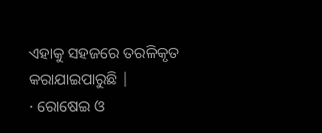ଏହାକୁ ସହଜରେ ତରଳିକୃତ କରାଯାଇପାରୁଛି |
· ରୋଷେଇ ଓ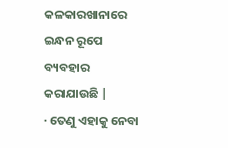କଳକାରଖାନାରେ ଇନ୍ଧନ ରୂପେ ବ୍ୟବହାର କରାଯାଉଛି |
· ତେଣୁ ଏହାକୁ ନେବା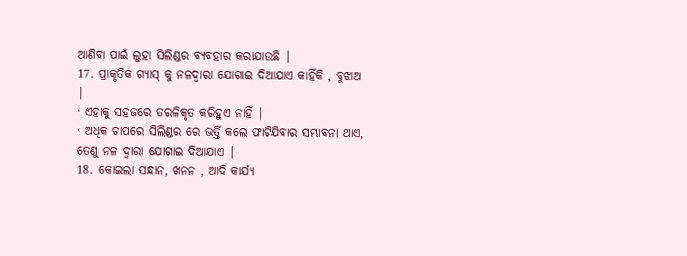ଆଣିବା ପାଇଁ ଲୁହା ସିଲିଣ୍ଡର ବ୍ୟବହାର କରାଯାଉଛି |
17. ପ୍ରାକୃତିକ ଗ୍ୟାସ୍ କୁ ନଳଦ୍ଵାରା ଯୋଗାଇ ଦିଆଯାଏ କାହିଁକି , ବୁଝାଅ |
· ଏହାକୁ ସହଜରେ ତରଳିକୃତ କରିହୁଏ ନାହିଁ |
· ଅଧିକ ଚାପରେ ସିଲିଣ୍ଡର ରେ ଭର୍ତ୍ତି କଲେ ଫାଟିଯିବାର ସମ୍ଭାବନା ଥାଏ, ତେଣୁ ନଳ ଦ୍ଵାରା ଯୋଗାଇ ଦିଆଯାଏ |
18. କୋଇଲା ସନ୍ଧାନ, ଖନନ , ଆଦି କାର୍ଯ୍ୟ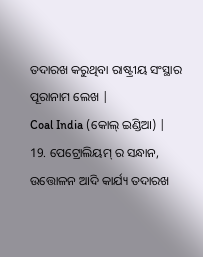ତଦାରଖ କରୁଥିବା ରାଷ୍ଟ୍ରୀୟ ସଂସ୍ଥାର ପୂରାନାମ ଲେଖ |
Coal India (କୋଲ୍ ଇଣ୍ଡିଆ) |
19. ପେଟ୍ରୋଲିୟମ୍ ର ସନ୍ଧାନ, ଉତ୍ତୋଳନ ଆଦି କାର୍ଯ୍ୟ ତଦାରଖ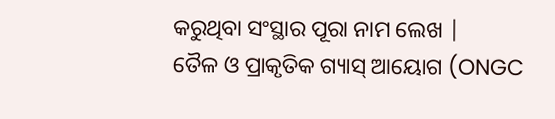କରୁଥିବା ସଂସ୍ଥାର ପୂରା ନାମ ଲେଖ |
ତୈଳ ଓ ପ୍ରାକୃତିକ ଗ୍ୟାସ୍ ଆୟୋଗ (ONGC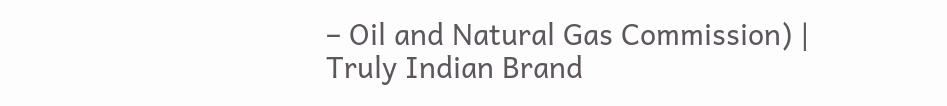– Oil and Natural Gas Commission) |
Truly Indian Brand